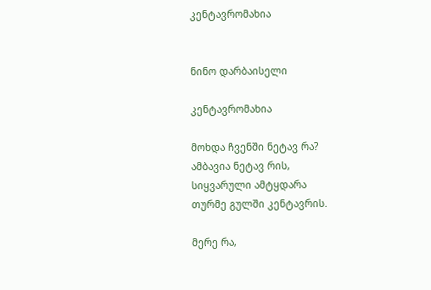კენტავრომახია


ნინო დარბაისელი

კენტავრომახია

მოხდა ჩვენში ნეტავ რა?
ამბავია ნეტავ რის,
სიყვარული ამტყდარა
თურმე გულში კენტავრის.

მერე რა,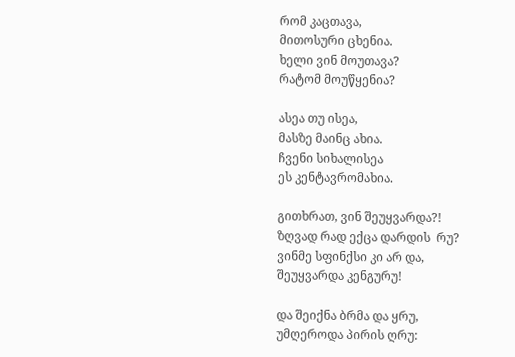რომ კაცთავა,
მითოსური ცხენია.
ხელი ვინ მოუთავა?
რატომ მოუწყენია?

ასეა თუ ისეა,
მასზე მაინც ახია.
ჩვენი სიხალისეა
ეს კენტავრომახია.

გითხრათ, ვინ შეუყვარდა?!
ზღვად რად ექცა დარდის  რუ?
ვინმე სფინქსი კი არ და,
შეუყვარდა კენგურუ!

და შეიქნა ბრმა და ყრუ,
უმღეროდა პირის ღრუ: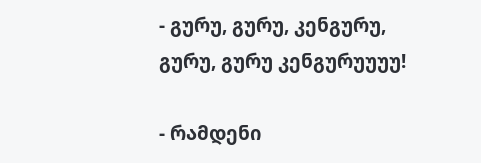- გურუ, გურუ, კენგურუ,
გურუ, გურუ კენგურუუუუ!

- რამდენი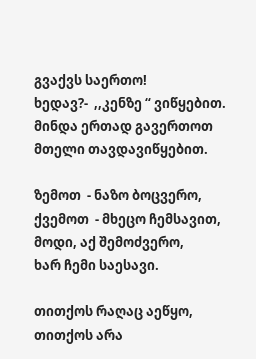გვაქვს საერთო!
ხედავ?-  ,,კენზე “ ვიწყებით.
მინდა ერთად გავერთოთ
მთელი თავდავიწყებით.

ზემოთ  - ნაზო ბოცვერო,
ქვემოთ  - მხეცო ჩემსავით,
მოდი, აქ შემოძვერო,
ხარ ჩემი საესავი.

თითქოს რაღაც აეწყო,
თითქოს არა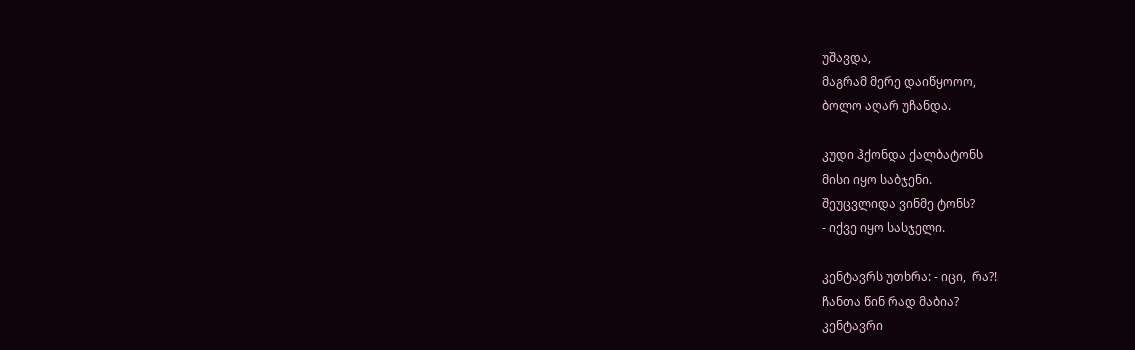უშავდა,
მაგრამ მერე დაიწყოოო,
ბოლო აღარ უჩანდა.

კუდი ჰქონდა ქალბატონს
მისი იყო საბჯენი.
შეუცვლიდა ვინმე ტონს?
- იქვე იყო სასჯელი.

კენტავრს უთხრა: - იცი,  რა?!
ჩანთა წინ რად მაბია?
კენტავრი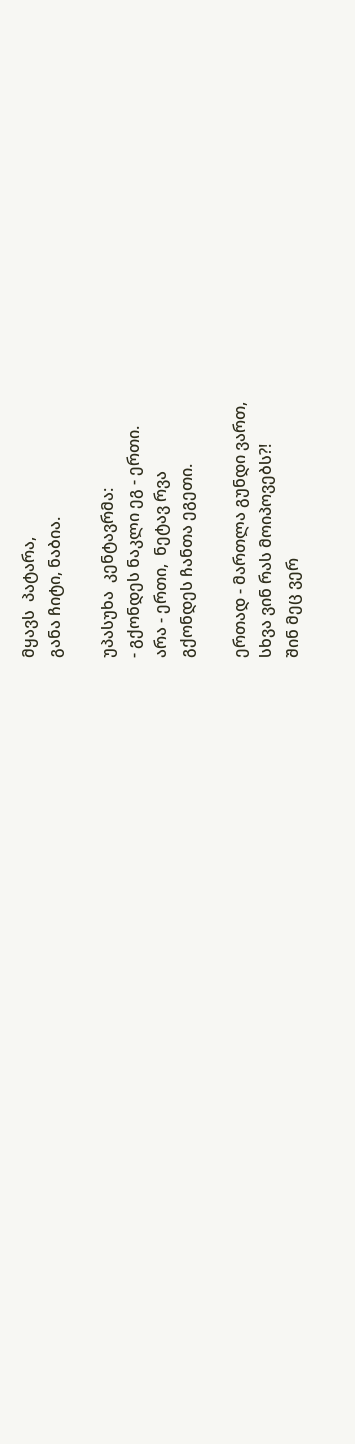მყავს  პატარა,
განა ჩიტი, ნაბია.

უპასუხა  კენტავრმა:
- გქონდეს ნაკლი ეგ - ერთი.
არა - ერთი,  ნეტავ რვა
გქონდეს ჩანთა ეგეთი.

ერთად - მართლა გუნდი ვართ,
სხვა ვინ რას მოიპოვებს?!
შინ მეც ვერ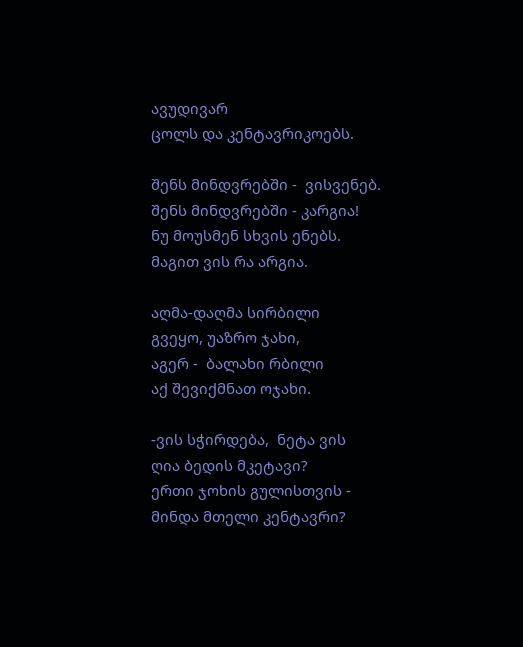ავუდივარ
ცოლს და კენტავრიკოებს.

შენს მინდვრებში -  ვისვენებ.
შენს მინდვრებში - კარგია!
ნუ მოუსმენ სხვის ენებს.
მაგით ვის რა არგია.

აღმა-დაღმა სირბილი
გვეყო, უაზრო ჯახი,
აგერ -  ბალახი რბილი
აქ შევიქმნათ ოჯახი.

-ვის სჭირდება,  ნეტა ვის
ღია ბედის მკეტავი?
ერთი ჯოხის გულისთვის -
მინდა მთელი კენტავრი?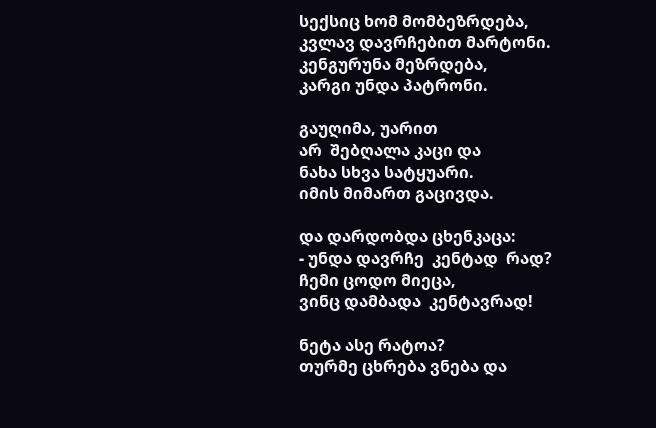სექსიც ხომ მომბეზრდება,
კვლავ დავრჩებით მარტონი.
კენგურუნა მეზრდება,
კარგი უნდა პატრონი.

გაუღიმა, უარით
არ  შებღალა კაცი და
ნახა სხვა სატყუარი.
იმის მიმართ გაცივდა.

და დარდობდა ცხენკაცა:
- უნდა დავრჩე  კენტად  რად?
ჩემი ცოდო მიეცა,
ვინც დამბადა  კენტავრად!

ნეტა ასე რატოა?
თურმე ცხრება ვნება და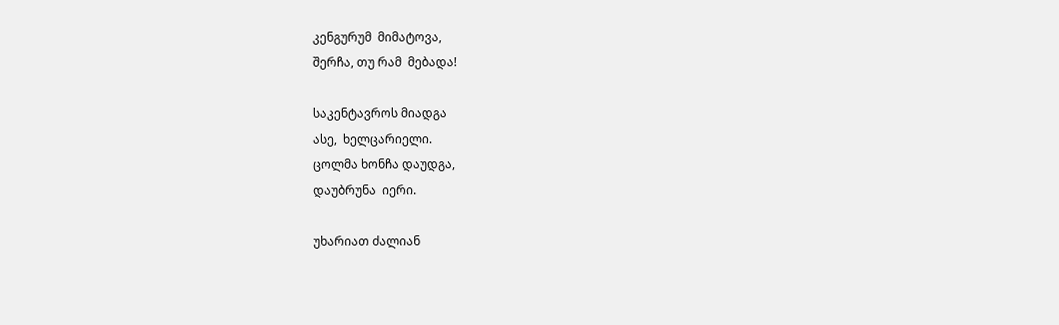კენგურუმ  მიმატოვა,
შერჩა, თუ რამ  მებადა!

საკენტავროს მიადგა
ასე,  ხელცარიელი.
ცოლმა ხონჩა დაუდგა,
დაუბრუნა  იერი.

უხარიათ ძალიან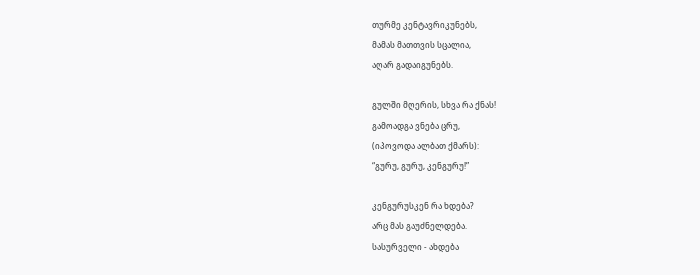თურმე კენტავრიკუნებს,
მამას მათთვის სცალია,
აღარ გადაიგუნებს.

გულში მღერის, სხვა რა ქნას!
გამოადგა ვნება ცრუ,
(იპოვოდა ალბათ ქმარს):
“გურუ, გურუ, კენგურუ!”

კენგურუსკენ რა ხდება?
არც მას გაუძნელდება.
სასურველი - ახდება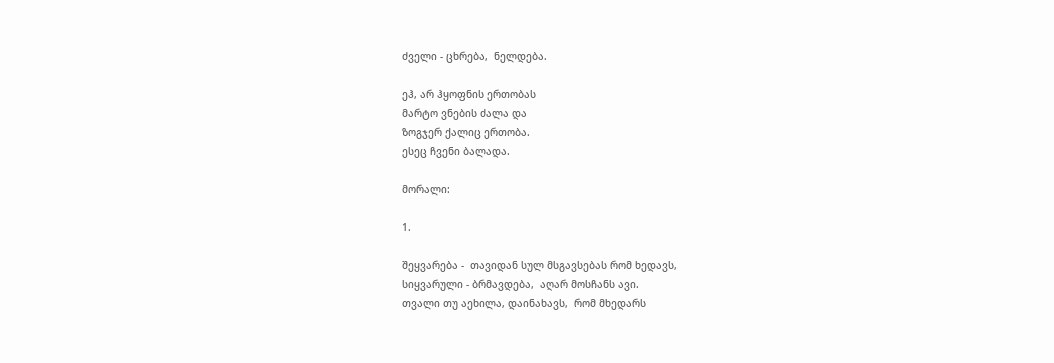ძველი - ცხრება,  ნელდება.

ეჰ, არ ჰყოფნის ერთობას
მარტო ვნების ძალა და
ზოგჯერ ქალიც ერთობა.
ესეც ჩვენი ბალადა.

მორალი:

1.

შეყვარება -  თავიდან სულ მსგავსებას რომ ხედავს,
სიყვარული - ბრმავდება,  აღარ მოსჩანს ავი.
თვალი თუ აეხილა, დაინახავს,  რომ მხედარს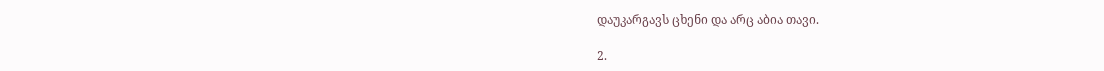დაუკარგავს ცხენი და არც აბია თავი.

2.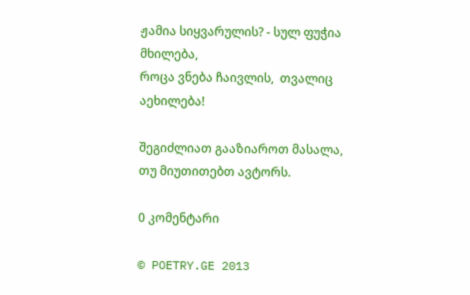ჟამია სიყვარულის? - სულ ფუჭია მხილება,
როცა ვნება ჩაივლის,  თვალიც აეხილება!

შეგიძლიათ გააზიაროთ მასალა, თუ მიუთითებთ ავტორს.

0 კომენტარი

© POETRY.GE 2013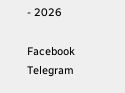- 2026

Facebook Telegram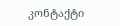კონტაქტი